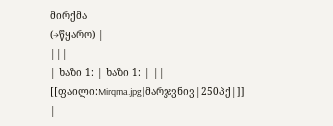მირქმა
(→წყარო) |
|||
| ხაზი 1: | ხაზი 1: | ||
[[ფაილი:Mirqma.jpg|მარჯვნივ|250პქ|]] |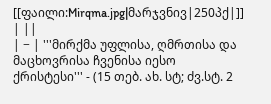[[ფაილი:Mirqma.jpg|მარჯვნივ|250პქ|]] | ||
| − | '''მირქმა უფლისა, ღმრთისა და მაცხოვრისა ჩვენისა იესო ქრისტესი''' - (15 თებ. ახ. სტ; ძვ.სტ. 2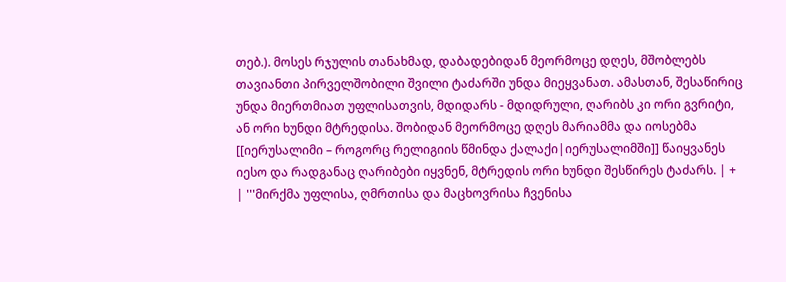თებ.). მოსეს რჯულის თანახმად, დაბადებიდან მეორმოცე დღეს, მშობლებს თავიანთი პირველშობილი შვილი ტაძარში უნდა მიეყვანათ. ამასთან, შესაწირიც უნდა მიერთმიათ უფლისათვის, მდიდარს - მდიდრული, ღარიბს კი ორი გვრიტი, ან ორი ხუნდი მტრედისა. შობიდან მეორმოცე დღეს მარიამმა და იოსებმა [[იერუსალიმი – როგორც რელიგიის წმინდა ქალაქი|იერუსალიმში]] წაიყვანეს იესო და რადგანაც ღარიბები იყვნენ, მტრედის ორი ხუნდი შესწირეს ტაძარს. | + | '''მირქმა უფლისა, ღმრთისა და მაცხოვრისა ჩვენისა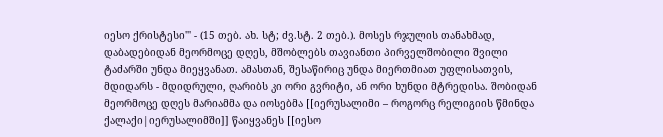იესო ქრისტესი''' - (15 თებ. ახ. სტ; ძვ.სტ. 2 თებ.). მოსეს რჯულის თანახმად, დაბადებიდან მეორმოცე დღეს, მშობლებს თავიანთი პირველშობილი შვილი ტაძარში უნდა მიეყვანათ. ამასთან, შესაწირიც უნდა მიერთმიათ უფლისათვის, მდიდარს - მდიდრული, ღარიბს კი ორი გვრიტი, ან ორი ხუნდი მტრედისა. შობიდან მეორმოცე დღეს მარიამმა და იოსებმა [[იერუსალიმი – როგორც რელიგიის წმინდა ქალაქი|იერუსალიმში]] წაიყვანეს [[იესო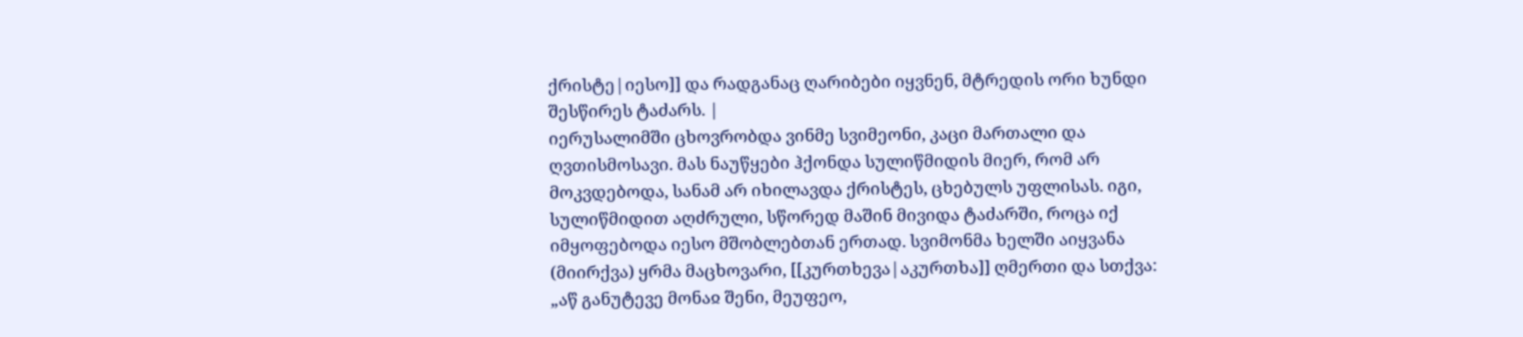ქრისტე|იესო]] და რადგანაც ღარიბები იყვნენ, მტრედის ორი ხუნდი შესწირეს ტაძარს. |
იერუსალიმში ცხოვრობდა ვინმე სვიმეონი, კაცი მართალი და ღვთისმოსავი. მას ნაუწყები ჰქონდა სულიწმიდის მიერ, რომ არ მოკვდებოდა, სანამ არ იხილავდა ქრისტეს, ცხებულს უფლისას. იგი, სულიწმიდით აღძრული, სწორედ მაშინ მივიდა ტაძარში, როცა იქ იმყოფებოდა იესო მშობლებთან ერთად. სვიმონმა ხელში აიყვანა (მიირქვა) ყრმა მაცხოვარი, [[კურთხევა|აკურთხა]] ღმერთი და სთქვა: „აწ განუტევე მონაჲ შენი, მეუფეო,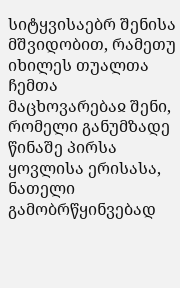სიტყვისაებრ შენისა მშვიდობით, რამეთუ იხილეს თუალთა ჩემთა მაცხოვარებაჲ შენი, რომელი განუმზადე წინაშე პირსა ყოვლისა ერისასა, ნათელი გამობრწყინვებად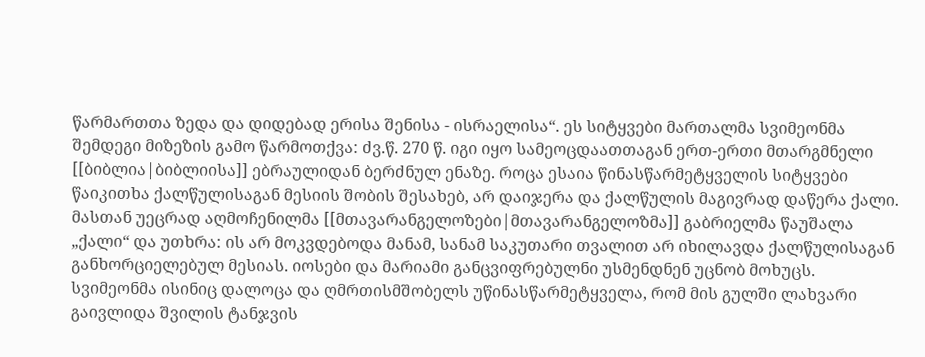წარმართთა ზედა და დიდებად ერისა შენისა - ისრაელისა“. ეს სიტყვები მართალმა სვიმეონმა შემდეგი მიზეზის გამო წარმოთქვა: ძვ.წ. 270 წ. იგი იყო სამეოცდაათთაგან ერთ-ერთი მთარგმნელი [[ბიბლია|ბიბლიისა]] ებრაულიდან ბერძნულ ენაზე. როცა ესაია წინასწარმეტყველის სიტყვები წაიკითხა ქალწულისაგან მესიის შობის შესახებ, არ დაიჯერა და ქალწულის მაგივრად დაწერა ქალი. მასთან უეცრად აღმოჩენილმა [[მთავარანგელოზები|მთავარანგელოზმა]] გაბრიელმა წაუშალა „ქალი“ და უთხრა: ის არ მოკვდებოდა მანამ, სანამ საკუთარი თვალით არ იხილავდა ქალწულისაგან განხორციელებულ მესიას. იოსები და მარიამი განცვიფრებულნი უსმენდნენ უცნობ მოხუცს. სვიმეონმა ისინიც დალოცა და ღმრთისმშობელს უწინასწარმეტყველა, რომ მის გულში ლახვარი გაივლიდა შვილის ტანჯვის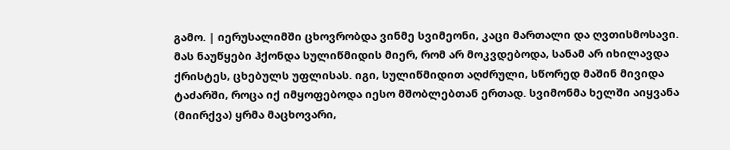გამო. | იერუსალიმში ცხოვრობდა ვინმე სვიმეონი, კაცი მართალი და ღვთისმოსავი. მას ნაუწყები ჰქონდა სულიწმიდის მიერ, რომ არ მოკვდებოდა, სანამ არ იხილავდა ქრისტეს, ცხებულს უფლისას. იგი, სულიწმიდით აღძრული, სწორედ მაშინ მივიდა ტაძარში, როცა იქ იმყოფებოდა იესო მშობლებთან ერთად. სვიმონმა ხელში აიყვანა (მიირქვა) ყრმა მაცხოვარი,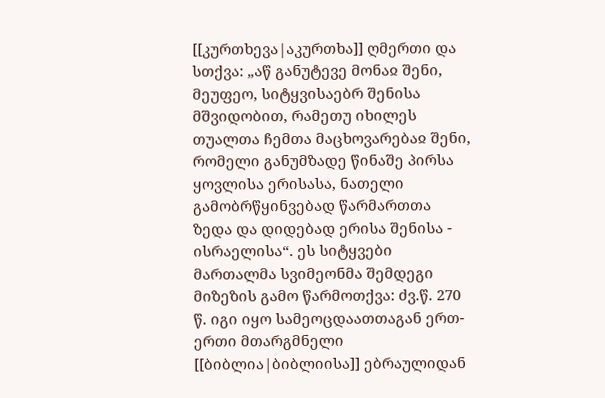[[კურთხევა|აკურთხა]] ღმერთი და სთქვა: „აწ განუტევე მონაჲ შენი, მეუფეო, სიტყვისაებრ შენისა მშვიდობით, რამეთუ იხილეს თუალთა ჩემთა მაცხოვარებაჲ შენი, რომელი განუმზადე წინაშე პირსა ყოვლისა ერისასა, ნათელი გამობრწყინვებად წარმართთა ზედა და დიდებად ერისა შენისა - ისრაელისა“. ეს სიტყვები მართალმა სვიმეონმა შემდეგი მიზეზის გამო წარმოთქვა: ძვ.წ. 270 წ. იგი იყო სამეოცდაათთაგან ერთ-ერთი მთარგმნელი [[ბიბლია|ბიბლიისა]] ებრაულიდან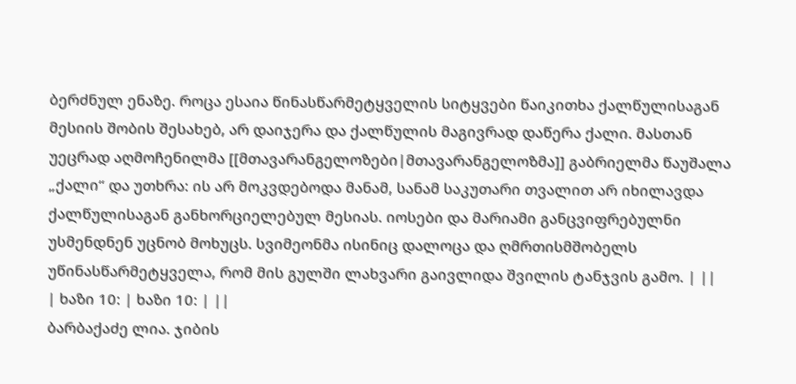ბერძნულ ენაზე. როცა ესაია წინასწარმეტყველის სიტყვები წაიკითხა ქალწულისაგან მესიის შობის შესახებ, არ დაიჯერა და ქალწულის მაგივრად დაწერა ქალი. მასთან უეცრად აღმოჩენილმა [[მთავარანგელოზები|მთავარანგელოზმა]] გაბრიელმა წაუშალა „ქალი“ და უთხრა: ის არ მოკვდებოდა მანამ, სანამ საკუთარი თვალით არ იხილავდა ქალწულისაგან განხორციელებულ მესიას. იოსები და მარიამი განცვიფრებულნი უსმენდნენ უცნობ მოხუცს. სვიმეონმა ისინიც დალოცა და ღმრთისმშობელს უწინასწარმეტყველა, რომ მის გულში ლახვარი გაივლიდა შვილის ტანჯვის გამო. | ||
| ხაზი 10: | ხაზი 10: | ||
ბარბაქაძე ლია. ჯიბის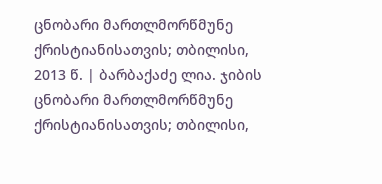ცნობარი მართლმორწმუნე ქრისტიანისათვის; თბილისი, 2013 წ. | ბარბაქაძე ლია. ჯიბის ცნობარი მართლმორწმუნე ქრისტიანისათვის; თბილისი,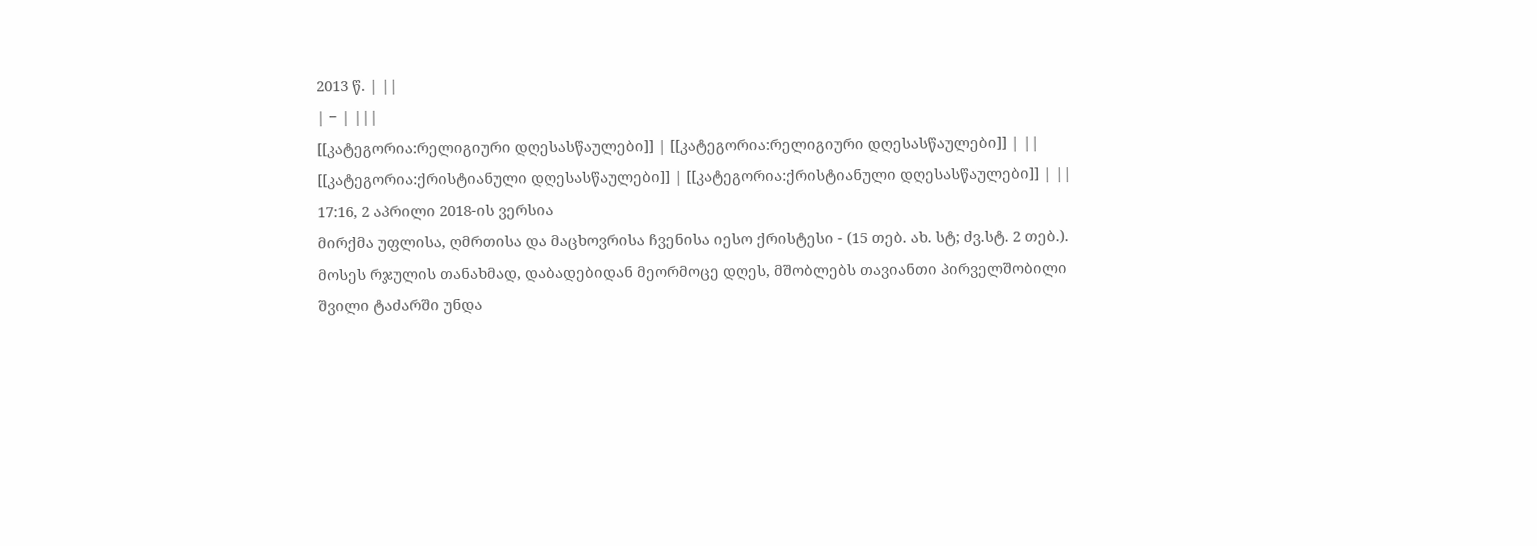2013 წ. | ||
| − | |||
[[კატეგორია:რელიგიური დღესასწაულები]] | [[კატეგორია:რელიგიური დღესასწაულები]] | ||
[[კატეგორია:ქრისტიანული დღესასწაულები]] | [[კატეგორია:ქრისტიანული დღესასწაულები]] | ||
17:16, 2 აპრილი 2018-ის ვერსია
მირქმა უფლისა, ღმრთისა და მაცხოვრისა ჩვენისა იესო ქრისტესი - (15 თებ. ახ. სტ; ძვ.სტ. 2 თებ.). მოსეს რჯულის თანახმად, დაბადებიდან მეორმოცე დღეს, მშობლებს თავიანთი პირველშობილი შვილი ტაძარში უნდა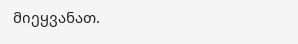მიეყვანათ.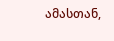ამასთან,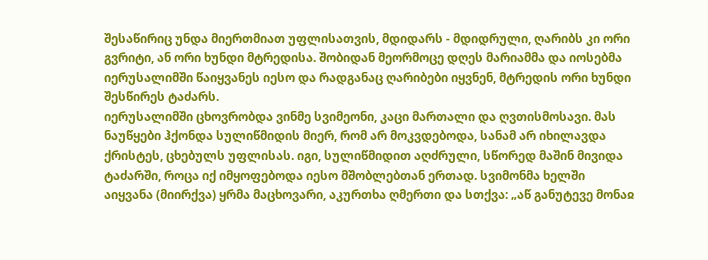შესაწირიც უნდა მიერთმიათ უფლისათვის, მდიდარს - მდიდრული, ღარიბს კი ორი გვრიტი, ან ორი ხუნდი მტრედისა. შობიდან მეორმოცე დღეს მარიამმა და იოსებმა იერუსალიმში წაიყვანეს იესო და რადგანაც ღარიბები იყვნენ, მტრედის ორი ხუნდი შესწირეს ტაძარს.
იერუსალიმში ცხოვრობდა ვინმე სვიმეონი, კაცი მართალი და ღვთისმოსავი. მას ნაუწყები ჰქონდა სულიწმიდის მიერ, რომ არ მოკვდებოდა, სანამ არ იხილავდა ქრისტეს, ცხებულს უფლისას. იგი, სულიწმიდით აღძრული, სწორედ მაშინ მივიდა ტაძარში, როცა იქ იმყოფებოდა იესო მშობლებთან ერთად. სვიმონმა ხელში აიყვანა (მიირქვა) ყრმა მაცხოვარი, აკურთხა ღმერთი და სთქვა: „აწ განუტევე მონაჲ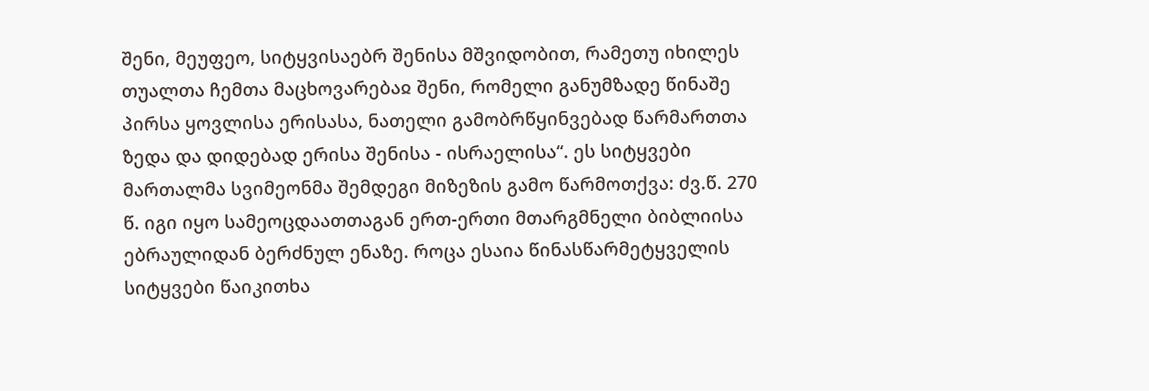შენი, მეუფეო, სიტყვისაებრ შენისა მშვიდობით, რამეთუ იხილეს თუალთა ჩემთა მაცხოვარებაჲ შენი, რომელი განუმზადე წინაშე პირსა ყოვლისა ერისასა, ნათელი გამობრწყინვებად წარმართთა ზედა და დიდებად ერისა შენისა - ისრაელისა“. ეს სიტყვები მართალმა სვიმეონმა შემდეგი მიზეზის გამო წარმოთქვა: ძვ.წ. 270 წ. იგი იყო სამეოცდაათთაგან ერთ-ერთი მთარგმნელი ბიბლიისა ებრაულიდან ბერძნულ ენაზე. როცა ესაია წინასწარმეტყველის სიტყვები წაიკითხა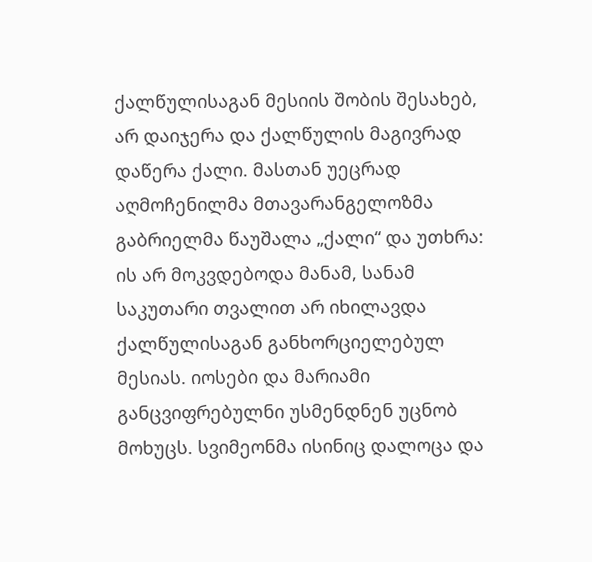ქალწულისაგან მესიის შობის შესახებ, არ დაიჯერა და ქალწულის მაგივრად დაწერა ქალი. მასთან უეცრად აღმოჩენილმა მთავარანგელოზმა გაბრიელმა წაუშალა „ქალი“ და უთხრა: ის არ მოკვდებოდა მანამ, სანამ საკუთარი თვალით არ იხილავდა ქალწულისაგან განხორციელებულ მესიას. იოსები და მარიამი განცვიფრებულნი უსმენდნენ უცნობ მოხუცს. სვიმეონმა ისინიც დალოცა და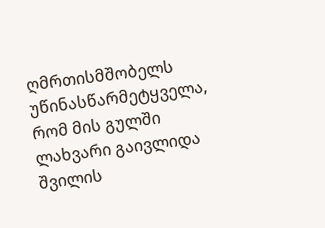ღმრთისმშობელს უწინასწარმეტყველა, რომ მის გულში ლახვარი გაივლიდა შვილის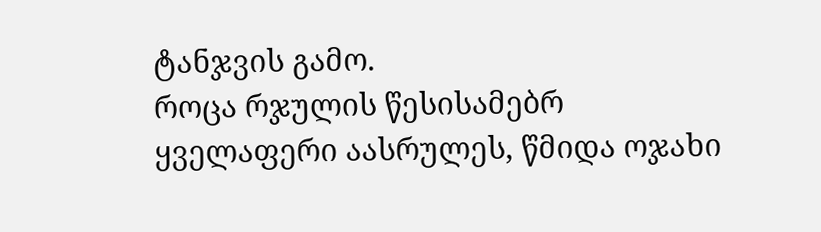ტანჯვის გამო.
როცა რჯულის წესისამებრ ყველაფერი აასრულეს, წმიდა ოჯახი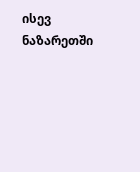ისევ ნაზარეთში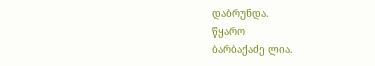დაბრუნდა.
წყარო
ბარბაქაძე ლია.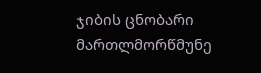ჯიბის ცნობარი მართლმორწმუნე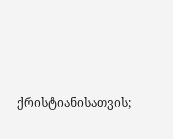ქრისტიანისათვის;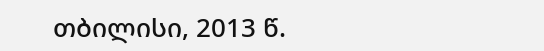თბილისი, 2013 წ.